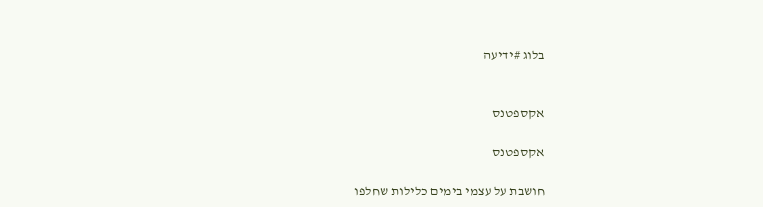בלוג #ידיעה


אקספטנס

אקספטנס

חושבת על עצמי בימים כלילות שחלפו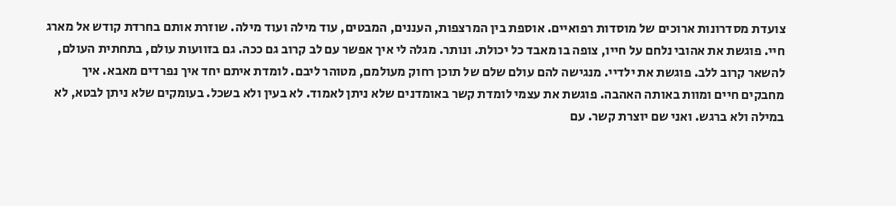צועדת מסדרונות ארוכים של מוסדות רפואיים. אוספת בין המרצפות, העננים, המבטים, עוד מילה ועוד מילה. שוזרת אותם בחרדת קודש אל מארג חיי. פוגשת את אהובי נלחם על חייו, צופה בו מאבד כל יכולת. ונותר. מגלה לי איך אפשר עם לב קרוב גם ככה. גם בזוועות עולם, בתחתית העולם, להשאר קרוב ללב. פוגשת את ילדיי. מנגישה להם עולם שלם של תוכן רחוק מעולמם, מטוהר ליבם. לומדת איתם יחד איך נפרדים מאבא. איך מחבקים חיים ומוות באותה האהבה. פוגשת את עצמי לומדת קשר באומדנים שלא ניתן לאמוד. לא בעין ולא בשכל. בעומקים שלא ניתן לבטא, לא במילה ולא ברגש. ואני שם יוצרת קשר. עם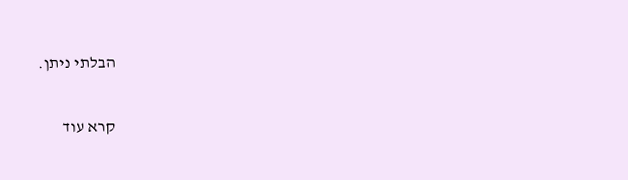הבלתי ניתן.

קרא עוד